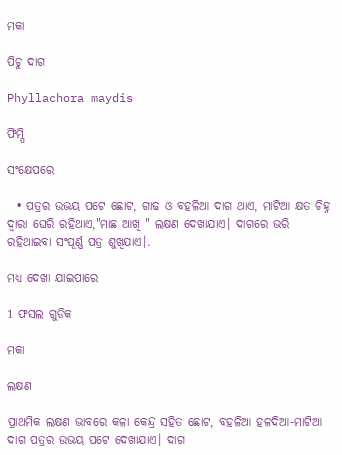ମକା

ପିଚୁ ଦାଗ

Phyllachora maydis

ଫିମ୍ପି

ସଂକ୍ଷେପରେ

  • ପତ୍ରର ଉଭୟ ପଟେ ଛୋଟ, ଗାଢ ଓ ବହଳିଆ ଦାଗ ଥାଏ, ମାଟିଆ କ୍ଷତ ଚିହ୍ନ ଦ୍ଵାରା ଘେରି ରହିଥାଏ,"ମାଛ ଆଖି " ଲକ୍ଷଣ ଦେଖାଯାଏ। ଦାଗରେ ଭରି ରହିଥାଇବା ସଂପୂର୍ଣ୍ଣ ପତ୍ର ଶୁଖିଯାଏ।.

ମଧ୍ୟ ଦେଖା ଯାଇପାରେ

1 ଫସଲ ଗୁଡିକ

ମକା

ଲକ୍ଷଣ

ପ୍ରାଥମିକ ଲକ୍ଷଣ ଭାବରେ କଳା କେନ୍ଦ୍ର ସହିତ ଛୋଟ, ବହଳିଆ ହଳଦିଆ-ମାଟିଆ ଦାଗ ପତ୍ରର ଉଭୟ ପଟେ ଦେଖାଯାଏ। ଦାଗ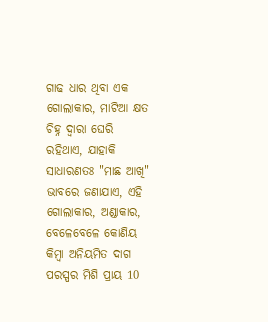ଗାଢ ଧାର ଥିବା ଏକ ଗୋଲାକାର, ମାଟିଆ କ୍ଷତ ଚିହ୍ନ ଦ୍ଵାରା ଘେରି ରହିଥାଏ, ଯାହାକି ସାଧାରଣତଃ "ମାଛ ଆଖି" ଭାବରେ ଜଣାଯାଏ, ଏହି ଗୋଲାକାର, ଅଣ୍ଡାକାର, ବେଳେବେଳେ କୋଣିୟ କିମ୍ବା ଅନିୟମିତ ଦାଗ ପରସ୍ପର ମିଶି ପ୍ରାୟ 10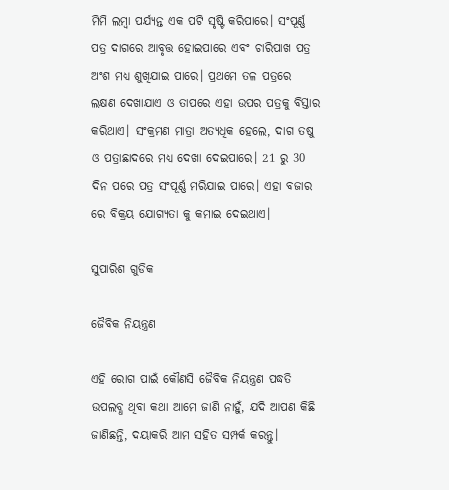ମିମି ଲମ୍ବା ପର୍ଯ୍ୟନ୍ତ ଏକ ପଟି ସୃଷ୍ଟି କରିପାରେ। ସଂପୂର୍ଣ୍ଣ ପତ୍ର ଦାଗରେ ଆବୃତ୍ତ ହୋଇପାରେ ଏବଂ ଚାରିପାଖ ପତ୍ର ଅଂଶ ମଧ୍ୟ ଶୁଖିଯାଇ ପାରେ। ପ୍ରଥମେ ତଳ ପତ୍ରରେ ଲକ୍ଷଣ ଦେଖାଯାଏ ଓ ତାପରେ ଏହା ଉପର ପତ୍ରକୁ ବିସ୍ତାର କରିଥାଏ। ସଂକ୍ରମଣ ମାତ୍ରା ଅତ୍ୟଧିକ ହେଲେ, ଦାଗ ତଷୁ ଓ ପତ୍ରାଛାଦରେ ମଧ୍ୟ ଦେଖା ଦେଇପାରେ। 21 ରୁ 30 ଦିନ ପରେ ପତ୍ର ସଂପୂର୍ଣ୍ଣ ମରିଯାଇ ପାରେ। ଏହା ବଜାର ରେ ବିକ୍ରୟ ଯୋଗ୍ୟତା କୁ କମାଇ ଦେଇଥାଏ।

ସୁପାରିଶ ଗୁଡିକ

ଜୈବିକ ନିୟନ୍ତ୍ରଣ

ଏହି ରୋଗ ପାଇଁ କୌଣସି ଜୈବିକ ନିୟନ୍ତ୍ରଣ ପଦ୍ଧତି ଉପଲବ୍ଧ ଥିବା କଥା ଆମେ ଜାଣି ନାହୁଁ, ଯଦି ଆପଣ କିଛି ଜାଣିଛନ୍ତି, ଦୟାକରି ଆମ ସହିତ ସମ୍ପର୍କ କରନ୍ତୁ।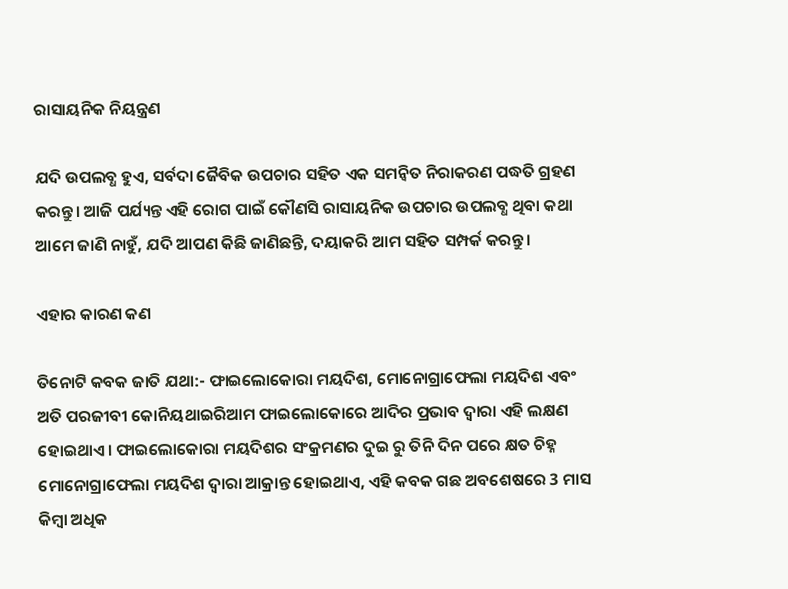ରାସାୟନିକ ନିୟନ୍ତ୍ରଣ

ଯଦି ଉପଲବ୍ଧ ହୁଏ, ସର୍ବଦା ଜୈବିକ ଉପଚାର ସହିତ ଏକ ସମନ୍ଵିତ ନିରାକରଣ ପଦ୍ଧତି ଗ୍ରହଣ କରନ୍ତୁ। ଆଜି ପର୍ଯ୍ୟନ୍ତ ଏହି ରୋଗ ପାଇଁ କୌଣସି ରାସାୟନିକ ଉପଚାର ଉପଲବ୍ଧ ଥିବା କଥା ଆମେ ଜାଣି ନାହୁଁ, ଯଦି ଆପଣ କିଛି ଜାଣିଛନ୍ତି, ଦୟାକରି ଆମ ସହିତ ସମ୍ପର୍କ କରନ୍ତୁ।

ଏହାର କାରଣ କଣ

ତିନୋଟି କବକ ଜାତି ଯଥା:- ଫାଇଲୋକୋରା ମୟଦିଶ, ମୋନୋଗ୍ରାଫେଲା ମୟଦିଶ ଏବଂ ଅତି ପରଜୀବୀ କୋନିୟଥାଇରିଆମ ଫାଇଲୋକୋରେ ଆଦିର ପ୍ରଭାବ ଦ୍ଵାରା ଏହି ଲକ୍ଷଣ ହୋଇଥାଏ। ଫାଇଲୋକୋରା ମୟଦିଶର ସଂକ୍ରମଣର ଦୁଇ ରୁ ତିନି ଦିନ ପରେ କ୍ଷତ ଚିହ୍ନ ମୋନୋଗ୍ରାଫେଲା ମୟଦିଶ ଦ୍ଵାରା ଆକ୍ରାନ୍ତ ହୋଇଥାଏ, ଏହି କବକ ଗଛ ଅବଶେଷରେ 3 ମାସ କିମ୍ବା ଅଧିକ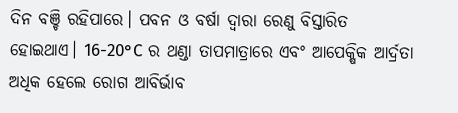ଦିନ ବଞ୍ଚି ରହିପାରେ। ପବନ ଓ ବର୍ଷା ଦ୍ଵାରା ରେଣୁ ବିସ୍ତାରିତ ହୋଇଥାଏ। 16-20°C ର ଥଣ୍ଡା ତାପମାତ୍ରାରେ ଏବଂ ଆପେକ୍ଷିକ ଆର୍ଦ୍ରତା ଅଧିକ ହେଲେ ରୋଗ ଆବିର୍ଭାବ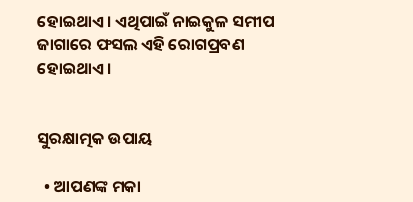ହୋଇଥାଏ। ଏଥିପାଇଁ ନାଇକୁଳ ସମୀପ ଜାଗାରେ ଫସଲ ଏହି ରୋଗପ୍ରବଣ ହୋଇଥାଏ।


ସୁରକ୍ଷାତ୍ମକ ଉପାୟ

  • ଆପଣଙ୍କ ମକା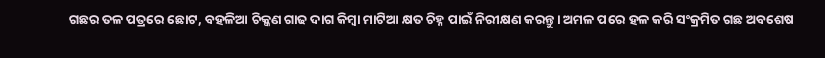ଗଛର ତଳ ପତ୍ରରେ ଛୋଟ, ବହଳିଆ ଚିକ୍କଣ ଗାଢ ଦାଗ କିମ୍ବା ମାଟିଆ କ୍ଷତ ଚିହ୍ନ ପାଇଁ ନିରୀକ୍ଷଣ କରନ୍ତୁ। ଅମଳ ପରେ ହଳ କରି ସଂକ୍ରମିତ ଗଛ ଅବଶେଷ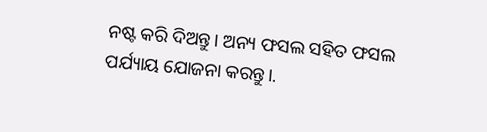ନଷ୍ଟ କରି ଦିଅନ୍ତୁ। ଅନ୍ୟ ଫସଲ ସହିତ ଫସଲ ପର୍ଯ୍ୟାୟ ଯୋଜନା କରନ୍ତୁ।.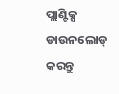ପ୍ଲାଣ୍ଟିକ୍ସ ଡାଉନଲୋଡ୍ କରନ୍ତୁ